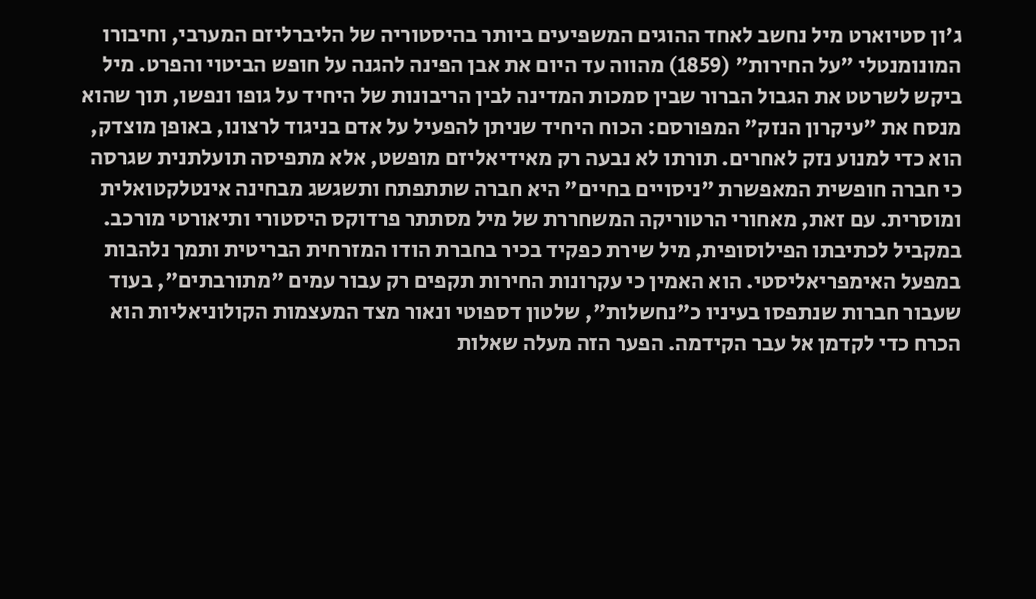ג'ון סטיוארט מיל נחשב לאחד ההוגים המשפיעים ביותר בהיסטוריה של הליברליזם המערבי, וחיבורו המונומנטלי "על החירות" (1859) מהווה עד היום את אבן הפינה להגנה על חופש הביטוי והפרט. מיל ביקש לשרטט את הגבול הברור שבין סמכות המדינה לבין הריבונות של היחיד על גופו ונפשו, תוך שהוא מנסח את "עיקרון הנזק" המפורסם: הכוח היחיד שניתן להפעיל על אדם בניגוד לרצונו, באופן מוצדק, הוא כדי למנוע נזק לאחרים. תורתו לא נבעה רק מאידיאליזם מופשט, אלא מתפיסה תועלתנית שגרסה כי חברה חופשית המאפשרת "ניסויים בחיים" היא חברה שתתפתח ותשגשג מבחינה אינטלקטואלית ומוסרית. עם זאת, מאחורי הרטוריקה המשחררת של מיל מסתתר פרדוקס היסטורי ותיאורטי מורכב. במקביל לכתיבתו הפילוסופית, מיל שירת כפקיד בכיר בחברת הודו המזרחית הבריטית ותמך נלהבות במפעל האימפריאליסטי. הוא האמין כי עקרונות החירות תקפים רק עבור עמים "מתורבתים", בעוד שעבור חברות שנתפסו בעיניו כ"נחשלות", שלטון דספוטי ונאור מצד המעצמות הקולוניאליות הוא הכרח כדי לקדמן אל עבר הקידמה. הפער הזה מעלה שאלות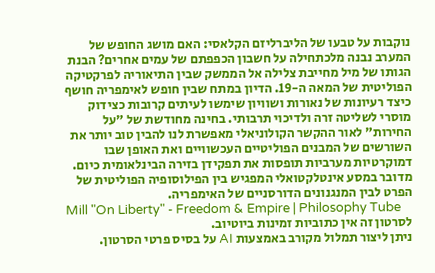נוקבות על טבעו של הליברליזם הקלאסי: האם מושג החופש של המערב נבנה מלכתחילה על חשבון הכפפתם של עמים אחרים? הבנת הגותו של מיל מחייבת צלילה אל הממשק שבין התיאוריה לפרקטיקה הפוליטית של המאה ה-19. הדיון במתח שבין חופש לאימפריה חושף כיצד רעיונות של נאורות ושוויון שימשו לעיתים קרובות כצידוק מוסרי לשליטה זרה ולדיכוי תרבותי. בחינה מחודשת של "על החירות" לאור ההקשר הקולוניאלי מאפשרת לנו להבין טוב יותר את השורשים של המבנים הפוליטיים העכשוויים ואת האופן שבו דמוקרטיות מערביות תופסות את תפקידן בזירה הבינלאומית כיום. מדובר במסע אינטלקטואלי המפגיש בין הפילוסופיה הפוליטית של הפרט לבין המנגנונים הדורסניים של האימפריה.
Mill "On Liberty" - Freedom & Empire | Philosophy Tube
לסרטון זה אין כתוביות זמינות ביוטיוב.
ניתן ליצור תמלול מקורב באמצעות AI על בסיס פרטי הסרטון.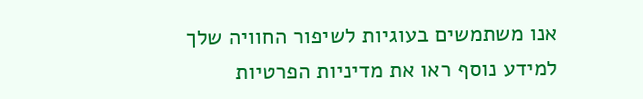אנו משתמשים בעוגיות לשיפור החוויה שלך
למידע נוסף ראו את מדיניות הפרטיות